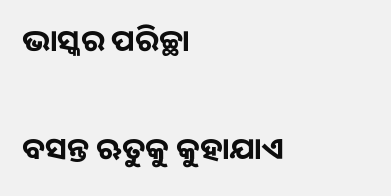ଭାସ୍କର ପରିଚ୍ଛା

ବସନ୍ତ ଋତୁକୁ କୁହାଯାଏ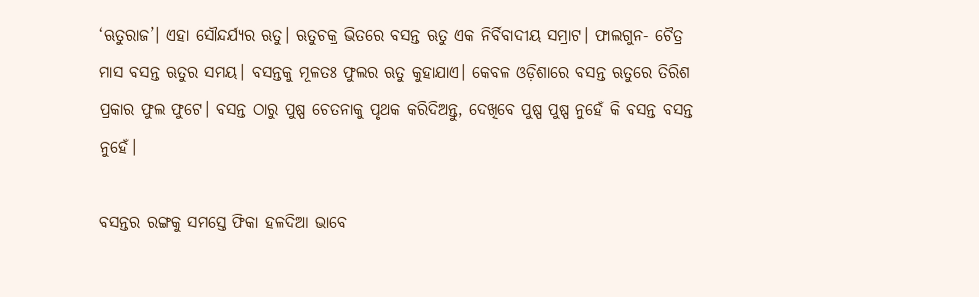‘ଋତୁରାଜ’। ଏହା ସୌନ୍ଦର୍ଯ୍ୟର ଋତୁ। ଋତୁଚକ୍ର ଭିତରେ ବସନ୍ତ ଋତୁ ଏକ ନିର୍ବିବାଦୀୟ ସମ୍ରାଟ। ଫାଲଗୁନ- ଚୈତ୍ର ମାସ ବସନ୍ତ ଋତୁର ସମୟ। ବସନ୍ତକୁ ମୂଳତଃ ଫୁଲର ଋତୁ କୁହାଯାଏ। କେବଳ ଓଡ଼ିଶାରେ ବସନ୍ତ ଋତୁରେ ତିରିଶ ପ୍ରକାର ଫୁଲ ଫୁଟେ। ବସନ୍ତ ଠାରୁ ପୁଷ୍ପ ଚେତନାକୁ ପୃଥକ କରିଦିଅନ୍ତୁ, ଦେଖିବେ ପୁଷ୍ପ ପୁଷ୍ପ ନୁହେଁ କି ବସନ୍ତ ବସନ୍ତ ନୁହେଁ।

ବସନ୍ତର ରଙ୍ଗକୁ ସମସ୍ତେ ଫିକା ହଳଦିଆ ଭାବେ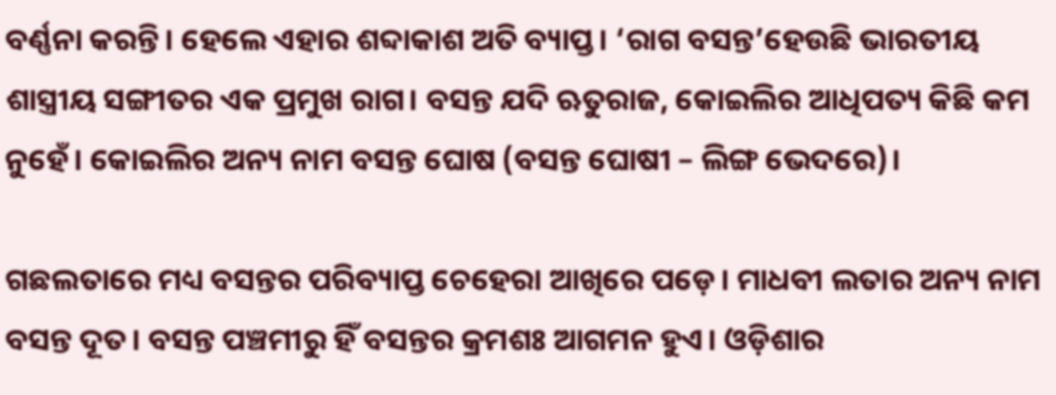ବର୍ଣ୍ଣନା କରନ୍ତି। ହେଲେ ଏହାର ଶବ୍ଦାକାଶ ଅତି ବ୍ୟାପ୍ତ। ‘ରାଗ ବସନ୍ତ’ହେଉଛି ଭାରତୀୟ ଶାସ୍ତ୍ରୀୟ ସଙ୍ଗୀତର ଏକ ପ୍ରମୁଖ ରାଗ। ବସନ୍ତ ଯଦି ଋତୁରାଜ, କୋଇଲିର ଆଧିପତ୍ୟ କିଛି କମ ନୁହେଁ। କୋଇଲିର ଅନ୍ୟ ନାମ ବସନ୍ତ ଘୋଷ (ବସନ୍ତ ଘୋଷୀ – ଲିଙ୍ଗ ଭେଦରେ)।

ଗଛଲତାରେ ମଧ୍ୟ ବସନ୍ତର ପରିବ୍ୟାପ୍ତ ଚେହେରା ଆଖିରେ ପଡ଼େ। ମାଧବୀ ଲତାର ଅନ୍ୟ ନାମ ବସନ୍ତ ଦୂତ। ବସନ୍ତ ପଞ୍ଚମୀରୁ ହିଁ ବସନ୍ତର କ୍ରମଶଃ ଆଗମନ ହୁଏ। ଓଡ଼ିଶାର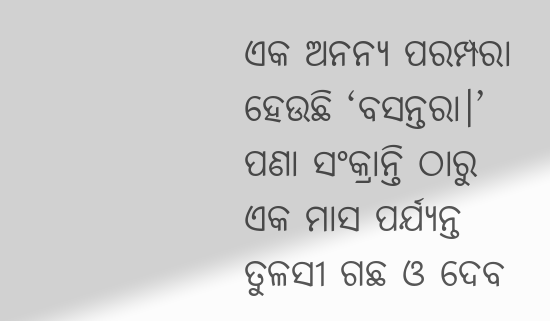ଏକ ଅନନ୍ୟ ପରମ୍ପରା ହେଉଛି ‘ବସନ୍ତରା।’ ପଣା ସଂକ୍ରାନ୍ତି ଠାରୁ ଏକ ମାସ ପର୍ଯ୍ୟନ୍ତ ତୁଳସୀ ଗଛ ଓ ଦେବ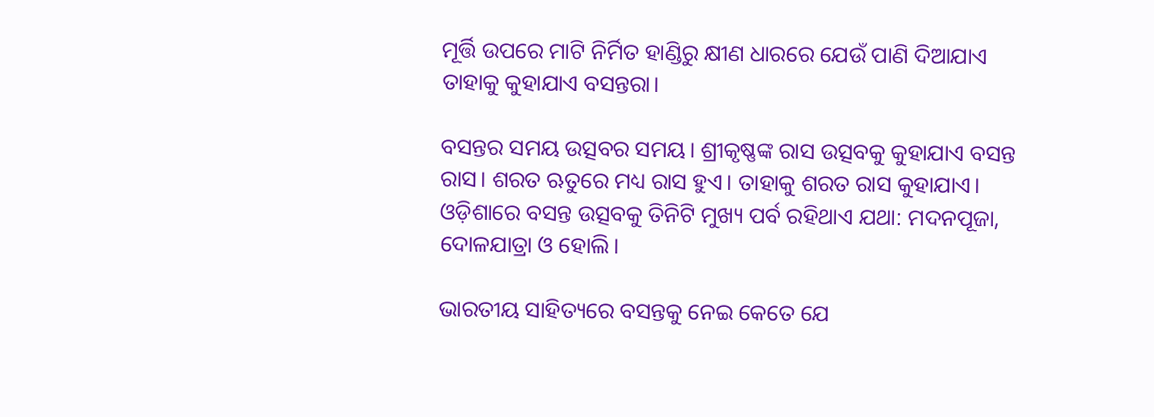ମୂର୍ତ୍ତି ଉପରେ ମାଟି ନିର୍ମିତ ହାଣ୍ଡିରୁ କ୍ଷୀଣ ଧାରରେ ଯେଉଁ ପାଣି ଦିଆଯାଏ ତାହାକୁ କୁହାଯାଏ ବସନ୍ତରା।

ବସନ୍ତର ସମୟ ଉତ୍ସବର ସମୟ। ଶ୍ରୀକୃଷ୍ଣଙ୍କ ରାସ ଉତ୍ସବକୁ କୁହାଯାଏ ବସନ୍ତ ରାସ। ଶରତ ଋତୁରେ ମଧ୍ୟ ରାସ ହୁଏ। ତାହାକୁ ଶରତ ରାସ କୁହାଯାଏ। ଓଡ଼ିଶାରେ ବସନ୍ତ ଉତ୍ସବକୁ ତିନିଟି ମୁଖ୍ୟ ପର୍ବ ରହିଥାଏ ଯଥା: ମଦନପୂଜା, ଦୋଳଯାତ୍ରା ଓ ହୋଲି।

ଭାରତୀୟ ସାହିତ୍ୟରେ ବସନ୍ତକୁ ନେଇ କେତେ ଯେ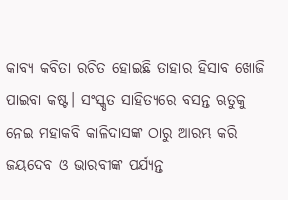କାବ୍ୟ କବିତା ରଚିତ ହୋଇଛି ତାହାର ହିସାବ ଖୋଜି ପାଇବା କଷ୍ଟ। ସଂସ୍କୃତ ସାହିତ୍ୟରେ ବସନ୍ତ ଋତୁକୁ ନେଇ ମହାକବି କାଳିଦାସଙ୍କ ଠାରୁ ଆରମ୍ଭ କରି ଜୟଦେବ ଓ ଭାରବୀଙ୍କ ପର୍ଯ୍ୟନ୍ତ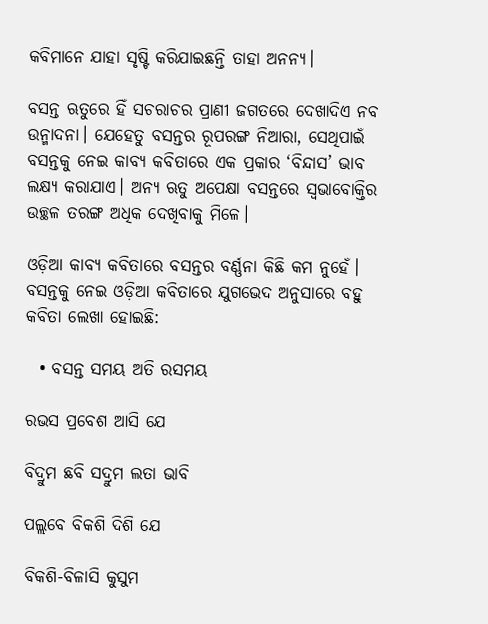କବିମାନେ ଯାହା ସୃଷ୍ଟି କରିଯାଇଛନ୍ତି ତାହା ଅନନ୍ୟ।

ବସନ୍ତ ଋତୁରେ ହିଁ ସଚରାଚର ପ୍ରାଣୀ ଜଗତରେ ଦେଖାଦିଏ ନବ ଉନ୍ମାଦନା। ଯେହେତୁ ବସନ୍ତର ରୂପରଙ୍ଗ ନିଆରା, ସେଥିପାଇଁ ବସନ୍ତକୁ ନେଇ କାବ୍ୟ କବିତାରେ ଏକ ପ୍ରକାର ‘ବିନ୍ଦାସ’ ଭାବ ଲକ୍ଷ୍ୟ କରାଯାଏ। ଅନ୍ୟ ଋତୁ ଅପେକ୍ଷା ବସନ୍ତରେ ସ୍ଵଭାବୋକ୍ତିର ଉଚ୍ଛଳ ତରଙ୍ଗ ଅଧିକ ଦେଖିବାକୁ ମିଳେ।

ଓଡ଼ିଆ କାବ୍ୟ କବିତାରେ ବସନ୍ତର ବର୍ଣ୍ଣନା କିଛି କମ ନୁହେଁ। ବସନ୍ତକୁ ନେଇ ଓଡ଼ିଆ କବିତାରେ ଯୁଗଭେଦ ଅନୁସାରେ ବହୁ କବିତା ଲେଖା ହୋଇଛି:

  • ବସନ୍ତ ସମୟ ଅତି ରସମୟ

ରଭସ ପ୍ରବେଶ ଆସି ଯେ

ବିଦ୍ରୁମ ଛବି ସଦ୍ରୁମ ଲତା ଭାବି

ପଲ୍ଲବେ ବିକଶି ଦିଶି ଯେ

ବିକଶି-ବିଳାସି କୁସୁମ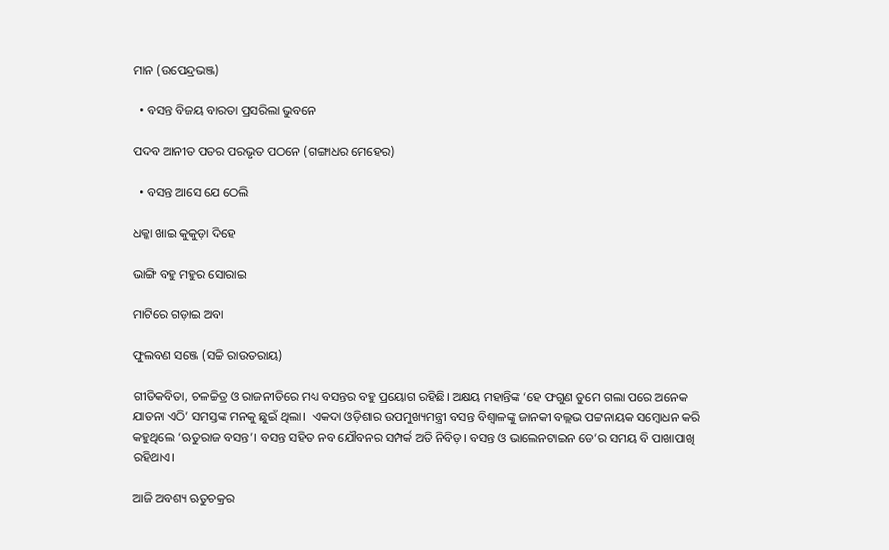ମାନ (ଉପେନ୍ଦ୍ରଭଞ୍ଜ)

  • ବସନ୍ତ ବିଜୟ ବାରତା ପ୍ରସରିଲା ଭୁବନେ

ପଦବ ଆନୀତ ପତର ପରଭୃତ ପଠନେ (ଗଙ୍ଗାଧର ମେହେର)

  • ବସନ୍ତ ଆସେ ଯେ ଠେଲି

ଧକ୍କା ଖାଇ କୁକୁଡ଼ା ଦିହେ

ଭାଙ୍ଗି ବହୁ ମହୁର ସୋରାଇ

ମାଟିରେ ଗଡ଼ାଇ ଅବା

ଫୁଲବଣ ସଞ୍ଜେ (ସଚ୍ଚି ରାଉତରାୟ)

ଗୀତିକବିତା, ଚଳଚ୍ଚିତ୍ର ଓ ରାଜନୀତିରେ ମଧ୍ୟ ବସନ୍ତର ବହୁ ପ୍ରୟୋଗ ରହିଛି। ଅକ୍ଷୟ ମହାନ୍ତିଙ୍କ ‘ହେ ଫଗୁଣ ତୁମେ ଗଲା ପରେ ଅନେକ ଯାତନା ଏଠି’ ସମସ୍ତଙ୍କ ମନକୁ ଛୁଇଁ ଥିଲା।  ଏକଦା ଓଡ଼ିଶାର ଉପମୁଖ୍ୟମନ୍ତ୍ରୀ ବସନ୍ତ ବିଶ୍ଵାଳଙ୍କୁ ଜାନକୀ ବଲ୍ଲଭ ପଟ୍ଟନାୟକ ସମ୍ବୋଧନ କରି କହୁଥିଲେ ‘ଋତୁରାଜ ବସନ୍ତ’। ବସନ୍ତ ସହିତ ନବ ଯୌବନର ସମ୍ପର୍କ ଅତି ନିବିଡ଼। ବସନ୍ତ ଓ ଭାଲେନଟାଇନ ଡେ’ର ସମୟ ବି ପାଖାପାଖି ରହିଥାଏ।

ଆଜି ଅବଶ୍ୟ ଋତୁଚକ୍ରର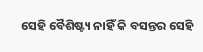ସେହି ବୈଶିଷ୍ଟ୍ୟ ନାହିଁ କି ବସନ୍ତର ସେହି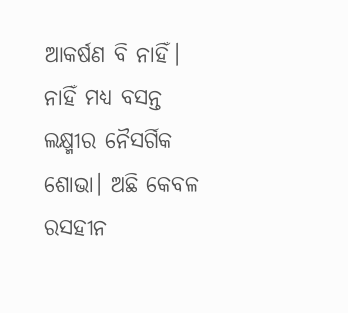ଆକର୍ଷଣ ବି ନାହିଁ। ନାହିଁ ମଧ୍ୟ ବସନ୍ତ ଲକ୍ଷ୍ମୀର ନୈସର୍ଗିକ ଶୋଭା। ଅଛି କେବଳ ରସହୀନ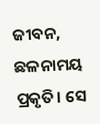ଜୀବନ, ଛଳନାମୟ ପ୍ରକୃତି। ସେ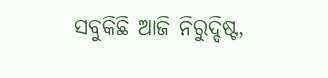ସବୁକିଛି ଆଜି ନିରୁଦ୍ଦିଷ୍ଟ,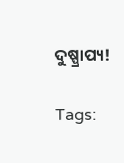ଦୁଷ୍ପ୍ରାପ୍ୟ!

Tags: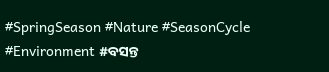#SpringSeason #Nature #SeasonCycle #Environment #ବସନ୍ତ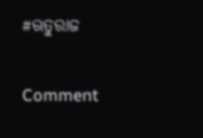#ଋତୁରାଜ

Comment